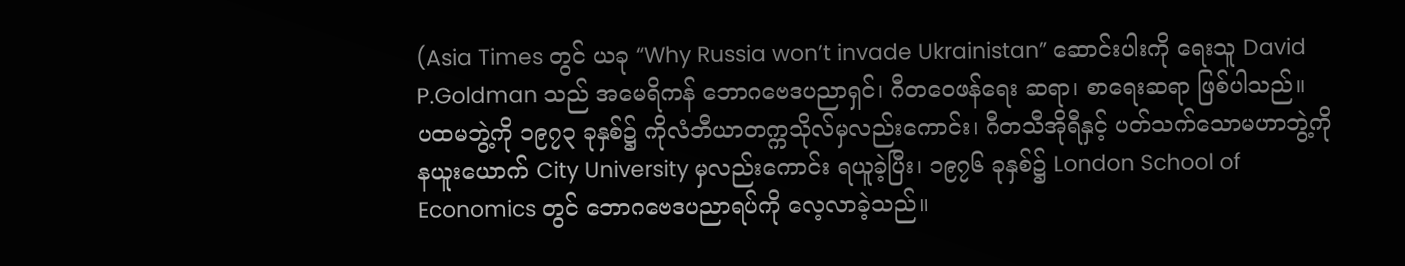(Asia Times တွင် ယခု “Why Russia won’t invade Ukrainistan” ဆောင်းပါးကို ရေးသူ David P.Goldman သည် အမေရိကန် ဘောဂဗေဒပညာရှင်၊ ဂီတဝေဖန်ရေး ဆရာ၊ စာရေးဆရာ ဖြစ်ပါသည်။
ပထမဘွဲ့ကို ၁၉၇၃ ခုနှစ်၌ ကိုလံဘီယာတက္ကသိုလ်မှလည်းကောင်း၊ ဂီတသီအိုရီနှင့် ပတ်သက်သောမဟာဘွဲ့ကို နယူးယောက် City University မှလည်းကောင်း ရယူခဲ့ပြီး၊ ၁၉၇၆ ခုနှစ်၌ London School of Economics တွင် ဘောဂဗေဒပညာရပ်ကို လေ့လာခဲ့သည်။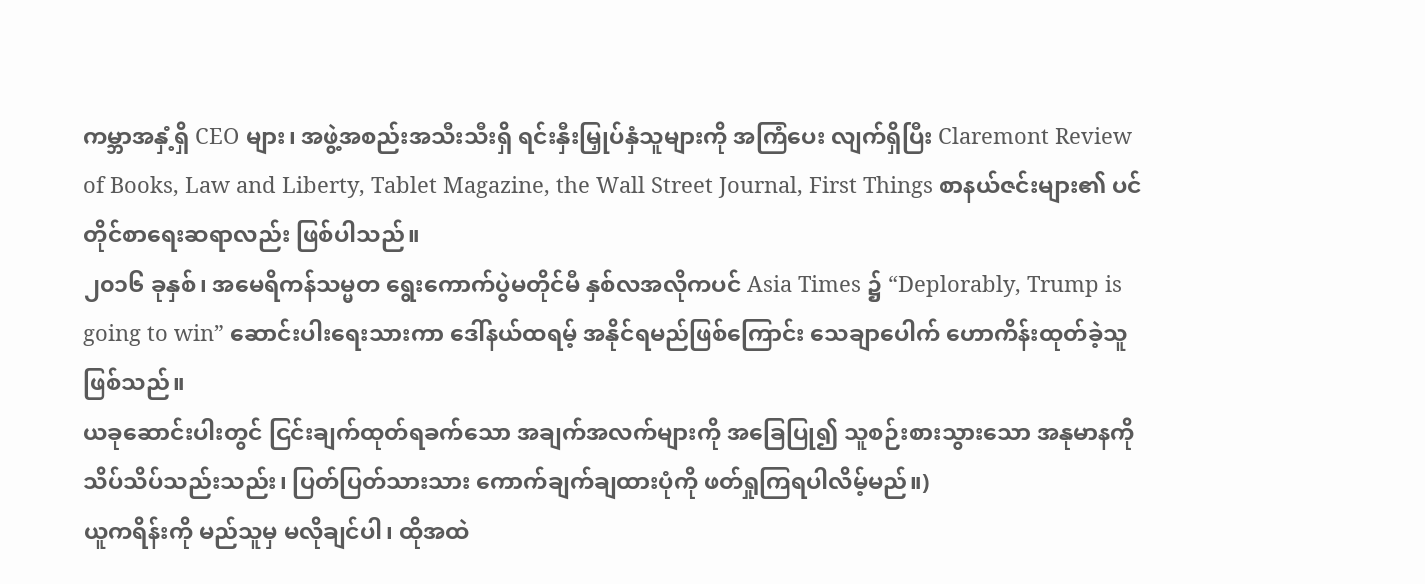ကမ္ဘာအနှံ့ရှိ CEO များ၊ အဖွဲ့အစည်းအသီးသီးရှိ ရင်းနှီးမြှုပ်နှံသူများကို အကြံပေး လျက်ရှိပြီး Claremont Review of Books, Law and Liberty, Tablet Magazine, the Wall Street Journal, First Things စာနယ်ဇင်းများ၏ ပင်တိုင်စာရေးဆရာလည်း ဖြစ်ပါသည်။
၂၀၁၆ ခုနှစ်၊ အမေရိကန်သမ္မတ ရွေးကောက်ပွဲမတိုင်မီ နှစ်လအလိုကပင် Asia Times ၌ “Deplorably, Trump is going to win” ဆောင်းပါးရေးသားကာ ဒေါ်နယ်ထရမ့် အနိုင်ရမည်ဖြစ်ကြောင်း သေချာပေါက် ဟောကိန်းထုတ်ခဲ့သူဖြစ်သည်။
ယခုဆောင်းပါးတွင် ငြင်းချက်ထုတ်ရခက်သော အချက်အလက်များကို အခြေပြု၍ သူစဉ်းစားသွားသော အနုမာနကို သိပ်သိပ်သည်းသည်း၊ ပြတ်ပြတ်သားသား ကောက်ချက်ချထားပုံကို ဖတ်ရှုကြရပါလိမ့်မည်။)
ယူကရိန်းကို မည်သူမှ မလိုချင်ပါ၊ ထိုအထဲ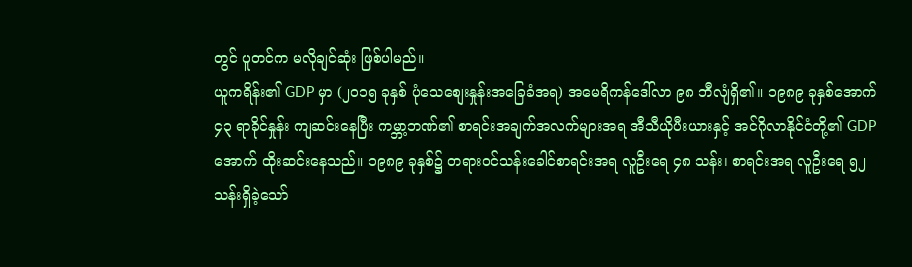တွင် ပူတင်က မလိုချင်ဆုံး ဖြစ်ပါမည်။
ယူကရိန်း၏ GDP မှာ (၂၀၁၅ ခုနှစ် ပုံသေစျေးနှုန်းအခြေခံအရ) အမေရိကန်ဒေါ်လာ ၉၈ ဘီလျံရှိ၏။ ၁၉၈၉ ခုနှစ်အောက် ၄၃ ရာခိုင်နှုန်း ကျဆင်းနေပြီး ကမ္ဘာ့ဘဏ်၏ စာရင်းအချက်အလက်များအရ အီသီယိုပီးယားနှင့် အင်ဂိုလာနိုင်ငံတို့၏ GDP အောက် ထိုးဆင်းနေသည်။ ၁၉၈၉ ခုနှစ်၌ တရားဝင်သန်းခေါင်စာရင်းအရ လူဦးရေ ၄၈ သန်း၊ စာရင်းအရ လူဦးရေ ၅၂ သန်းရှိခဲ့သော်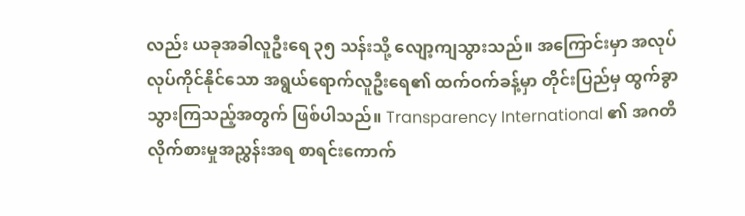လည်း ယခုအခါလူဦးရေ ၃၅ သန်းသို့ လျော့ကျသွားသည်။ အကြောင်းမှာ အလုပ်လုပ်ကိုင်နိုင်သော အရွယ်ရောက်လူဦးရေ၏ ထက်ဝက်ခန့်မှာ တိုင်းပြည်မှ ထွက်ခွာသွားကြသည့်အတွက် ဖြစ်ပါသည်။ Transparency International ၏ အဂတိလိုက်စားမှုအညွှန်းအရ စာရင်းကောက်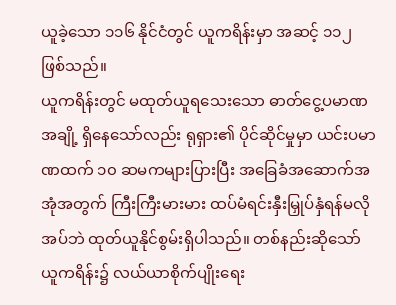ယူခဲ့သော ၁၁၆ နိုင်ငံတွင် ယူကရိန်းမှာ အဆင့် ၁၁၂ ဖြစ်သည်။
ယူကရိန်းတွင် မထုတ်ယူရသေးသော ဓာတ်ငွေ့ပမာဏအချို့ ရှိနေသော်လည်း ရုရှား၏ ပိုင်ဆိုင်မှုမှာ ယင်းပမာဏထက် ၁၀ ဆမကများပြားပြီး အခြေခံအဆောက်အအုံအတွက် ကြီးကြီးမားမား ထပ်မံရင်းနှီးမြှုပ်နှံရန်မလိုအပ်ဘဲ ထုတ်ယူနိုင်စွမ်းရှိပါသည်။ တစ်နည်းဆိုသော် ယူကရိန်း၌ လယ်ယာစိုက်ပျိုးရေး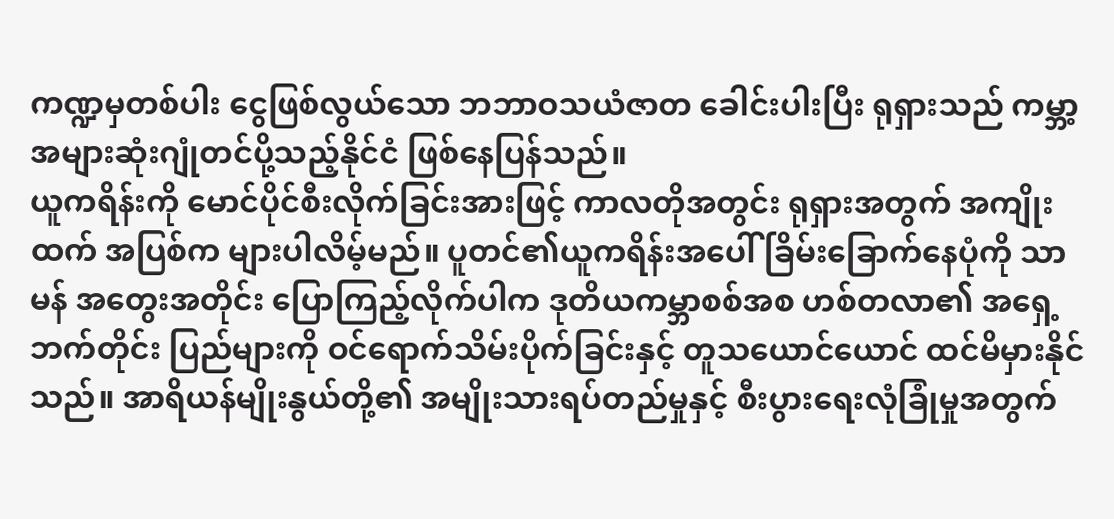ကဏ္ဍမှတစ်ပါး ငွေဖြစ်လွယ်သော ဘဘာဝသယံဇာတ ခေါင်းပါးပြီး ရုရှားသည် ကမ္ဘာ့အများဆုံးဂျုံတင်ပို့သည့်နိုင်ငံ ဖြစ်နေပြန်သည်။
ယူကရိန်းကို မောင်ပိုင်စီးလိုက်ခြင်းအားဖြင့် ကာလတိုအတွင်း ရုရှားအတွက် အကျိုးထက် အပြစ်က များပါလိမ့်မည်။ ပူတင်၏ယူကရိန်းအပေါ် ခြိမ်းခြောက်နေပုံကို သာမန် အတွေးအတိုင်း ပြောကြည့်လိုက်ပါက ဒုတိယကမ္ဘာစစ်အစ ဟစ်တလာ၏ အရှေ့ဘက်တိုင်း ပြည်များကို ဝင်ရောက်သိမ်းပိုက်ခြင်းနှင့် တူသယောင်ယောင် ထင်မိမှားနိုင်သည်။ အာရိယန်မျိုးနွယ်တို့၏ အမျိုးသားရပ်တည်မှုနှင့် စီးပွားရေးလုံခြုံမှုအတွက်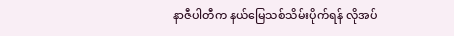နာဇီပါတီက နယ်မြေသစ်သိမ်းပိုက်ရန် လိုအပ်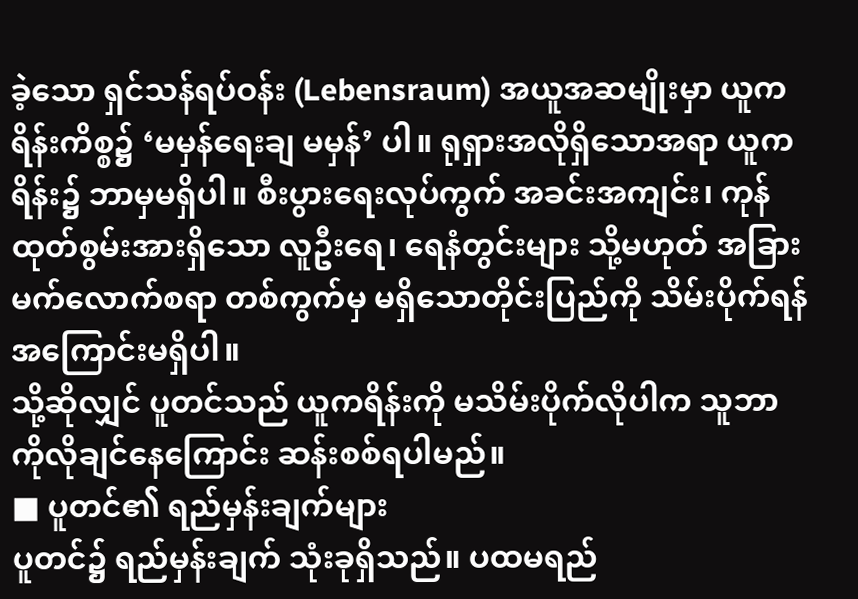ခဲ့သော ရှင်သန်ရပ်ဝန်း (Lebensraum) အယူအဆမျိုးမှာ ယူကရိန်းကိစ္စ၌ ‘မမှန်ရေးချ မမှန်’ ပါ။ ရုရှားအလိုရှိသောအရာ ယူကရိန်း၌ ဘာမှမရှိပါ။ စီးပွားရေးလုပ်ကွက် အခင်းအကျင်း၊ ကုန်ထုတ်စွမ်းအားရှိသော လူဦးရေ၊ ရေနံတွင်းများ သို့မဟုတ် အခြားမက်လောက်စရာ တစ်ကွက်မှ မရှိသောတိုင်းပြည်ကို သိမ်းပိုက်ရန်အကြောင်းမရှိပါ။
သို့ဆိုလျှင် ပူတင်သည် ယူကရိန်းကို မသိမ်းပိုက်လိုပါက သူဘာကိုလိုချင်နေကြောင်း ဆန်းစစ်ရပါမည်။
■ ပူတင်၏ ရည်မှန်းချက်များ
ပူတင်၌ ရည်မှန်းချက် သုံးခုရှိသည်။ ပထမရည်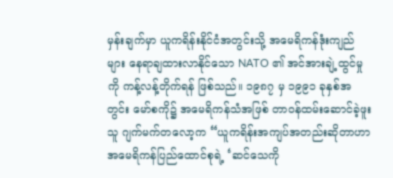မှန်းချက်မှာ ယူကရိန်းနိုင်ငံအတွင်းသို့ အမေရိကန်ဒုံးကျည်များ နေရာချထားလာနိုင်သော NATO ၏ အင်အားချဲ့ထွင်မှုကို ကန့်လန့်တိုက်ရန် ဖြစ်သည်။ ၁၉၈၇ မှ ၁၉၉၁ ခုနှစ်အတွင်း မော်စကို၌ အမေရိကန်သံအဖြစ် တာဝန်ထမ်းဆောင်ခဲ့ဖူးသူ ဂျက်မက်တလော့က “ယူကရိန်းအကျပ်အတည်းဆိုတာဟာ အမေရိကန်ပြည်ထောင်စုရဲ့ ‘ဆင်သေကို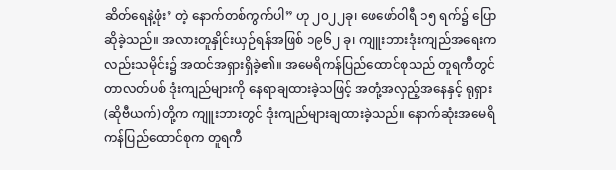ဆိတ်ရေနဲ့ဖုံး’ တဲ့ နောက်တစ်ကွက်ပါ” ဟု ၂၀၂၂ခု၊ ဖေဖော်ဝါရီ ၁၅ ရက်၌ ပြောဆိုခဲ့သည်။ အလားတူနှိုင်းယှဉ်ရန်အဖြစ် ၁၉၆၂ ခု၊ ကျူးဘားဒုံးကျည်အရေးကလည်းသမိုင်း၌ အထင်အရှားရှိခဲ့၏။ အမေရိကန်ပြည်ထောင်စုသည် တူရကီတွင် တာလတ်ပစ် ဒုံးကျည်များကို နေရာချထားခဲ့သဖြင့် အတုံ့အလှည့်အနေနှင့် ရုရှား (ဆိုဗီယက်)တို့က ကျူးဘားတွင် ဒုံးကျည်များချထားခဲ့သည်။ နောက်ဆုံးအမေရိကန်ပြည်ထောင်စုက တူရကီ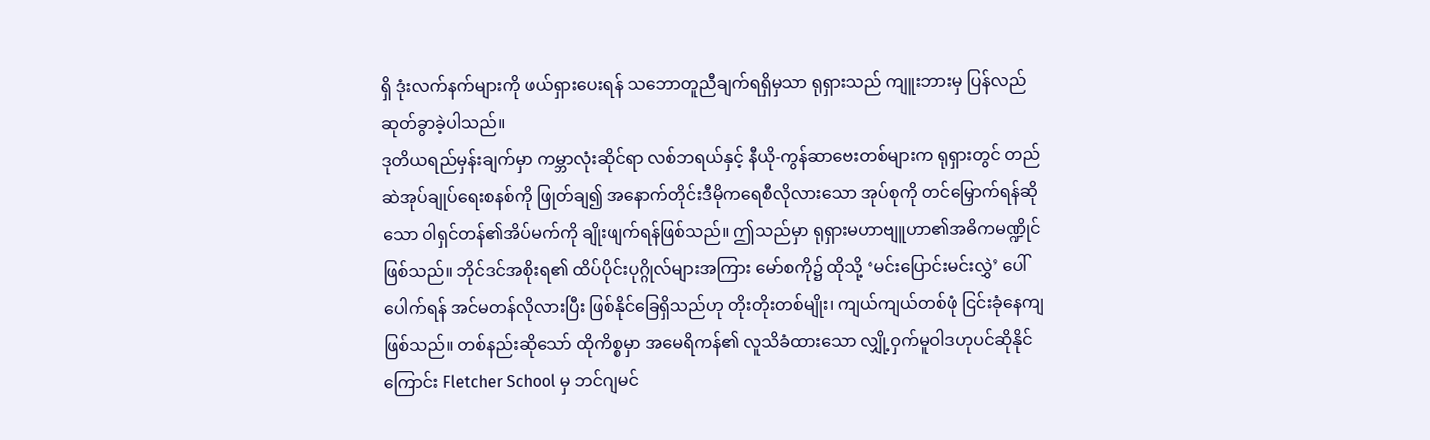ရှိ ဒုံးလက်နက်များကို ဖယ်ရှားပေးရန် သဘောတူညီချက်ရရှိမှသာ ရုရှားသည် ကျူးဘားမှ ပြန်လည်ဆုတ်ခွာခဲ့ပါသည်။
ဒုတိယရည်မှန်းချက်မှာ ကမ္ဘာလုံးဆိုင်ရာ လစ်ဘရယ်နှင့် နီယို-ကွန်ဆာဗေးတစ်များက ရုရှားတွင် တည်ဆဲအုပ်ချုပ်ရေးစနစ်ကို ဖြုတ်ချ၍ အနောက်တိုင်းဒီမိုကရေစီလိုလားသော အုပ်စုကို တင်မြှောက်ရန်ဆိုသော ၀ါရှင်တန်၏အိပ်မက်ကို ချိုးဖျက်ရန်ဖြစ်သည်။ ဤသည်မှာ ရုရှားမဟာဗျူဟာ၏အဓိကမဏ္ဍိုင် ဖြစ်သည်။ ဘိုင်ဒင်အစိုးရ၏ ထိပ်ပိုင်းပုဂ္ဂိုလ်များအကြား မော်စကို၌ ထိုသို့ ‘မင်းပြောင်းမင်းလွှဲ’ ပေါ်ပေါက်ရန် အင်မတန်လိုလားပြီး ဖြစ်နိုင်ခြေရှိသည်ဟု တိုးတိုးတစ်မျိုး၊ ကျယ်ကျယ်တစ်ဖုံ ငြင်းခုံနေကျ ဖြစ်သည်။ တစ်နည်းဆိုသော် ထိုကိစ္စမှာ အမေရိကန်၏ လူသိခံထားသော လျှို့ဝှက်မူဝါဒဟုပင်ဆိုနိုင်ကြောင်း Fletcher School မှ ဘင်ဂျမင်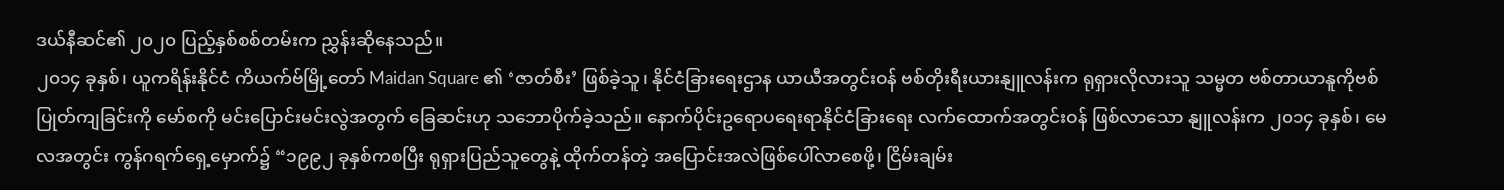ဒယ်နီဆင်၏ ၂၀၂၀ ပြည့်နှစ်စစ်တမ်းက ညွှန်းဆိုနေသည်။
၂၀၁၄ ခုနှစ်၊ ယူကရိန်းနိုင်ငံ ကိယက်ဗ်မြို့တော် Maidan Square ၏ ‘ဇာတ်စီး’ ဖြစ်ခဲ့သူ၊ နိုင်ငံခြားရေးဌာန ယာယီအတွင်းဝန် ဗစ်တိုးရီးယားနျူလန်းက ရုရှားလိုလားသူ သမ္မတ ဗစ်တာယာနူကိုဗစ် ပြုတ်ကျခြင်းကို မော်စကို မင်းပြောင်းမင်းလွဲအတွက် ခြေဆင်းဟု သဘောပိုက်ခဲ့သည်။ နောက်ပိုင်းဥရောပရေးရာနိုင်ငံခြားရေး လက်ထောက်အတွင်းဝန် ဖြစ်လာသော နျူလန်းက ၂၀၁၄ ခုနှစ်၊ မေလအတွင်း ကွန်ဂရက်ရှေ့မှောက်၌ “၁၉၉၂ ခုနှစ်ကစပြီး ရုရှားပြည်သူတွေနဲ့ ထိုက်တန်တဲ့ အပြောင်းအလဲဖြစ်ပေါ်လာစေဖို့၊ ငြိမ်းချမ်း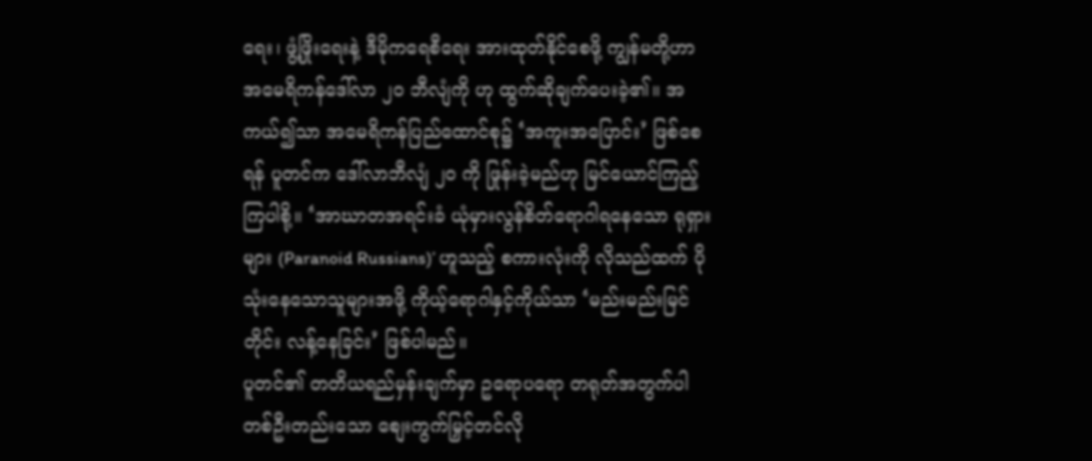ရေး၊ ဖွံ့ဖြိုးရေးနဲ့ ဒီမိုကရေစီရေး အားထုတ်နိုင်စေဖို့ ကျွန်မတို့ဟာ အမေရိကန်ဒေါ်လာ ၂၀ ဘီလျံကို ဟု ထွက်ဆိုချက်ပေးခဲ့၏။ အကယ်၍သာ အမေရိကန်ပြည်ထောင်စု၌ ‘အကူးအပြောင်း’ ဖြစ်စေရန် ပူတင်က ဒေါ်လာဘီလျံ ၂၀ ကို ဖြုန်းခဲ့မည်ဟု မြင်ယောင်ကြည့်ကြပါစို့။ ‘အာဃာတအရင်းခံ ယုံမှားလွန်စိတ်ရောဂါရနေသော ရုရှားများ (Paranoid Russians)’ ဟူသည့် စကားလုံးကို လိုသည်ထက် ပိုသုံးနေသောသူများအဖို့ ကိုယ့်ရောဂါနှင့်ကိုယ်သာ ‘မည်းမည်းမြင်တိုင်း လန့်နေခြင်း’ ဖြစ်ပါမည်။
ပူတင်၏ တတိယရည်မှန်းချက်မှာ ဥရောပရော တရုတ်အတွက်ပါ တစ်ဦးတည်းသော စျေးကွက်မြှင့်တင်လို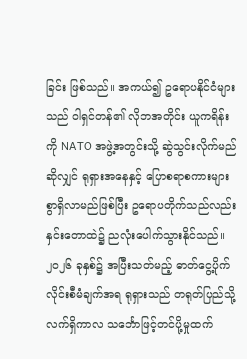ခြင်း ဖြစ်သည်။ အကယ်၍ ဥရောပနိုင်ငံများသည် ၀ါရှင်တန်၏ လိုဘအတိုင်း ယူကရိန်းကို NATO အဖွဲ့အတွင်းသို့ ဆွဲသွင်းလိုက်မည်ဆိုလျှင် ရုရှားအနေနှင့် ပြောစရာစကားများစွာရှိလာမည်ဖြစ်ပြီး ဥရောပတိုက်သည်လည်း နှင်းတောထဲ၌ ညလုံးပေါက်သွားနိုင်သည်။ ၂၀၂၆ ခုနှစ်၌ အပြီးသတ်မည့် ဓာတ်ငွေ့ပိုက်လိုင်းစီမံချက်အရ ရုရှားသည် တရုတ်ပြည်သို့ လက်ရှိကာလ သင်္ဘောဖြင့်တင်ပို့မှုထက်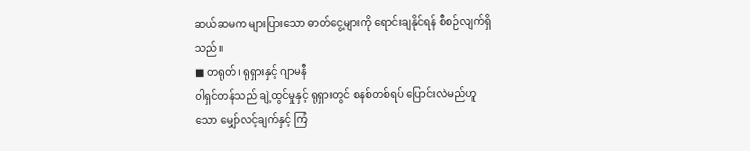ဆယ်ဆမက များပြားသော ဓာတ်ငွေ့များကို ရောင်းချနိုင်ရန် စီစဉ်လျက်ရှိသည်။
■ တရုတ်၊ ရုရှားနှင့် ဂျာမနီ
၀ါရှင်တန်သည် ချဲ့ထွင်မှုနှင့် ရုရှားတွင် စနစ်တစ်ရပ် ပြောင်းလဲမည်ဟူသော မျှော်လင့်ချက်နှင့် ကြံ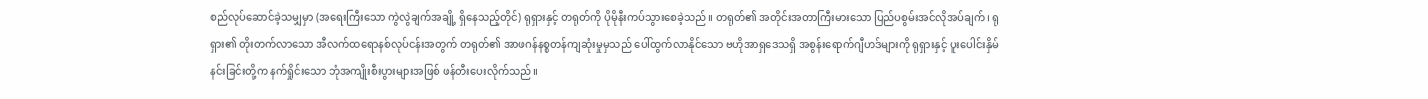စည်လုပ်ဆောင်ခဲ့သမျှမှာ (အရေးကြီးသော ကွဲလွဲချက်အချို့ ရှိနေသည့်တိုင်) ရုရှားနှင့် တရုတ်ကို ပိုမိုနီးကပ်သွားစေခဲ့သည်။ တရုတ်၏ အတိုင်းအတာကြီးမားသော ပြည်ပစွမ်းအင်လိုအပ်ချက်၊ ရုရှား၏ တိုးတက်လာသော အီလက်ထရောနစ်လုပ်ငန်းအတွက် တရုတ်၏ အာဖဂန်နစ္စတန်ကျဆုံးမှုမှသည် ပေါ်ထွက်လာနိုင်သော ဗဟိုအာရှဒေသရှိ အစွန်းရောက်ဂျီဟဒ်များကို ရုရှားနှင့် ပူးပေါင်းနှိမ်နင်းခြင်းတို့က နက်ရှိုင်းသော ဘုံအကျိုးစီးပွားများအဖြစ် ဖန်တီးပေးလိုက်သည်။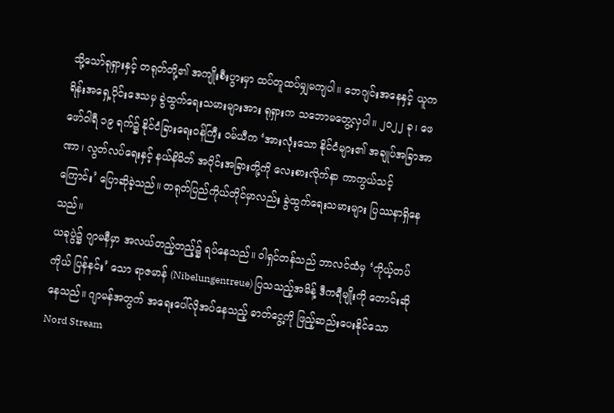သို့သော်ရုရှားနှင့် တရုတ်တို့၏ အကျိုးစီးပွားမှာ ထပ်တူထပ်မျှမကျပါ။ ဘေဂျင်းအနေနှင့် ယူကရိန်းအရှေ့ပိုင်းဒေသမှ ခွဲထွက်ရေးသမားများအား ရုရှားက သဘောမတွေ့လှပါ။ ၂၀၂၂ ခု၊ ဖေဖော်ဝါရီ ၁၉ ရက်၌ နိုင်ငံခြားရေးဝန်ကြီး ဝမ်ယီက ‘အားလုံးသော နိုင်ငံများ၏ အချုပ်အခြာအာဏာ၊ လွတ်လပ်ရေးနှင့် နယ်နိမိတ် အပိုင်းအခြားတို့ကို လေးစားလိုက်နာ ကာကွယ်သင့်ကြောင်း’ ပြောဆိုခဲ့သည်။ တရုတ်ပြည်ကိုယ်တိုင်မှာလည်း ခွဲထွက်ရေးသမားများ ပြဿနာရှိနေသည်။
ယခုပွဲ၌ ဂျာမနီမှာ အလယ်တည့်တည့်၌ ရပ်နေသည်။ ၀ါရှင်တန်သည် ဘာလင်ထံမှ ‘ကိုယ့်တပ်ကိုယ် ပြန်နင်း’ သော ရာဇမာန် (Nibelungentreue) ပြသသည့်အမိန့် ဒီကရီမျိုးကို တောင်းဆိုနေသည်။ ဂျာမန်အတွက် အရေးပေါ်လိုအပ်နေသည့် ဓာတ်ငွေ့ကို ဖြည့်ဆည်းပေးနိုင်သော Nord Stream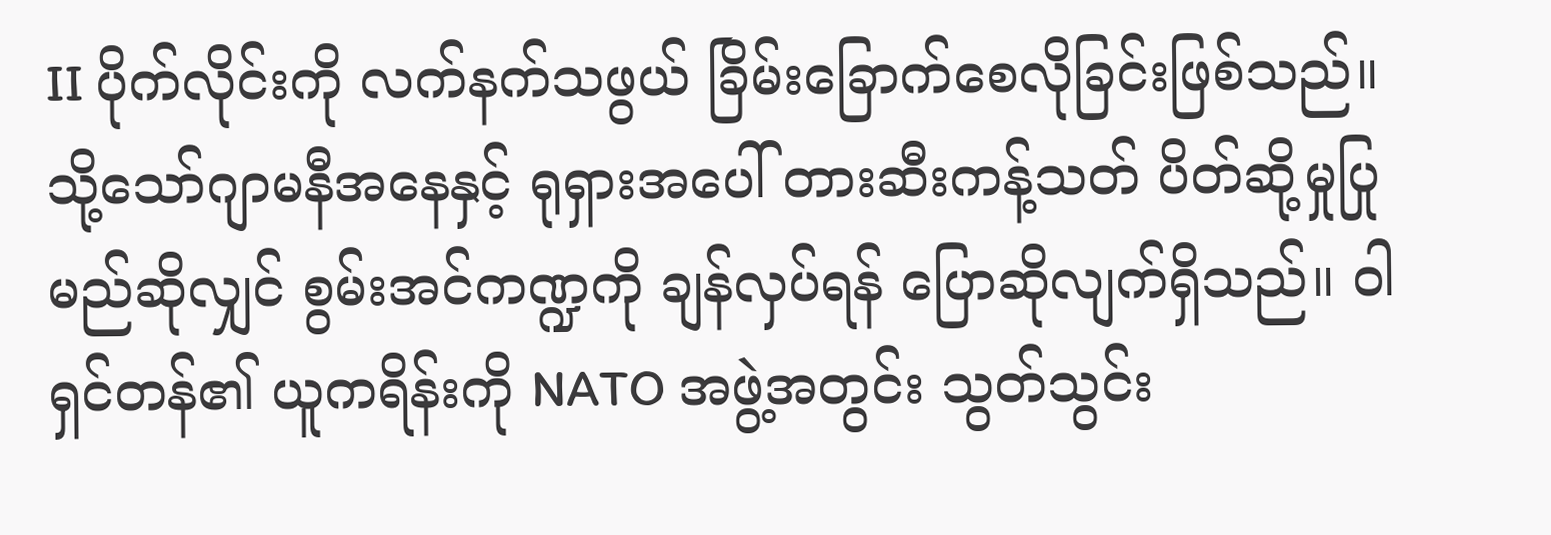II ပိုက်လိုင်းကို လက်နက်သဖွယ် ခြိမ်းခြောက်စေလိုခြင်းဖြစ်သည်။ သို့သော်ဂျာမနီအနေနှင့် ရုရှားအပေါ် တားဆီးကန့်သတ် ပိတ်ဆို့မှုပြုမည်ဆိုလျှင် စွမ်းအင်ကဏ္ဍကို ချန်လှပ်ရန် ပြောဆိုလျက်ရှိသည်။ ၀ါရှင်တန်၏ ယူကရိန်းကို NATO အဖွဲ့အတွင်း သွတ်သွင်း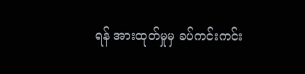ရန် အားထုတ်မှုမှ ခပ်ကင်းကင်း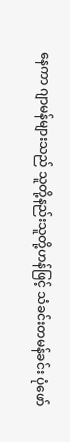နေကာ ဂျာမန်များသည် သူတို့နည်းသူတို့ဟန်ဖြင့် သံခင်းတမန်ခင်း ပုံဖော်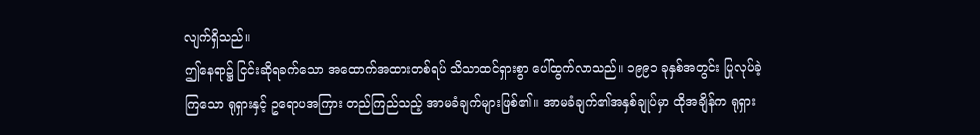လျက်ရှိသည်။
ဤနေရာ၌ ငြင်းဆိုရခက်သော အထောက်အထားတစ်ရပ် သိသာထင်ရှားစွာ ပေါ်ထွက်လာသည်။ ၁၉၉၁ ခုနှစ်အတွင်း ပြုလုပ်ခဲ့ကြသော ရုရှားနှင့် ဥရောပအကြား တည်ကြည်သည့် အာမခံချက်များဖြစ်၏။ အာမခံချက်၏အနှစ်ချုပ်မှာ ထိုအချိန်က ရုရှား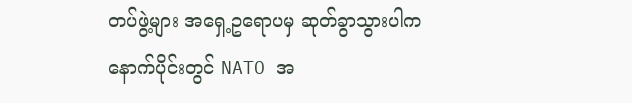တပ်ဖွဲ့များ အရှေ့ဥရောပမှ ဆုတ်ခွာသွားပါက နောက်ပိုင်းတွင် NATO အ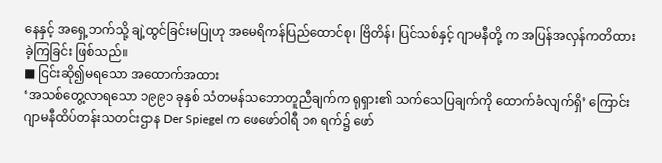နေနှင့် အရှေ့ဘက်သို့ ချဲ့ထွင်ခြင်းမပြုဟု အမေရိကန်ပြည်ထောင်စု၊ ဗြိတိန်၊ ပြင်သစ်နှင့် ဂျာမနီတို့ က အပြန်အလှန်ကတိထားခဲ့ကြခြင်း ဖြစ်သည်။
■ ငြင်းဆို၍မရသော အထောက်အထား
‘အသစ်တွေ့လာရသော ၁၉၉၁ ခုနှစ် သံတမန်သဘောတူညီချက်က ရုရှား၏ သက်သေပြချက်ကို ထောက်ခံလျက်ရှိ’ ကြောင်း ဂျာမနီထိပ်တန်းသတင်းဌာန Der Spiegel က ဖေဖော်ဝါရီ ၁၈ ရက်၌ ဖော်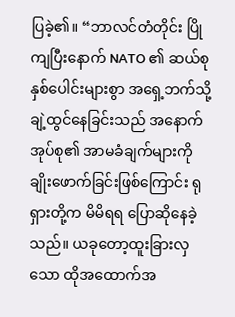ပြခဲ့၏။ “ဘာလင်တံတိုင်း ပြိုကျပြီးနောက် NATO ၏ ဆယ်စုနှစ်ပေါင်းများစွာ အရှေ့ဘက်သို့ ချဲ့ထွင်နေခြင်းသည် အနောက်အုပ်စု၏ အာမခံချက်များကို ချိုးဖောက်ခြင်းဖြစ်ကြောင်း ရုရှားတို့က မိမိရရ ပြောဆိုနေခဲ့သည်။ ယခုတော့ထူးခြားလှသော ထိုအထောက်အ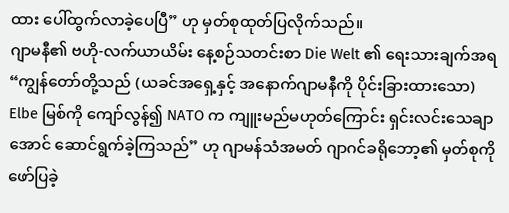ထား ပေါ်ထွက်လာခဲ့ပေပြီ” ဟု မှတ်စုထုတ်ပြလိုက်သည်။
ဂျာမနီ၏ ဗဟို-လက်ယာယိမ်း နေ့စဉ်သတင်းစာ Die Welt ၏ ရေးသားချက်အရ “ကျွန်တော်တို့သည် (ယခင်အရှေ့နှင့် အနောက်ဂျာမနီကို ပိုင်းခြားထားသော) Elbe မြစ်ကို ကျော်လွန်၍ NATO က ကျူးမည်မဟုတ်ကြောင်း ရှင်းလင်းသေချာအောင် ဆောင်ရွက်ခဲ့ကြသည်” ဟု ဂျာမန်သံအမတ် ဂျာဂင်ခရိုဘော့၏ မှတ်စုကို ဖော်ပြခဲ့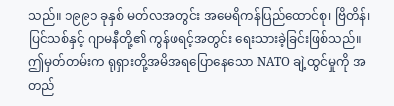သည်။ ၁၉၉၁ ခုနှစ် မတ်လအတွင်း အမေရိကန်ပြည်ထောင်စု၊ ဗြိတိန်၊ ပြင်သစ်နှင့် ဂျာမနီတို့၏ ကွန်ဖရင့်အတွင်း ရေးသားခဲ့ခြင်းဖြစ်သည်။ ဤမှတ်တမ်းက ရုရှားတို့အမိအရပြောနေသော NATO ချဲ့ထွင်မှုကို အတည်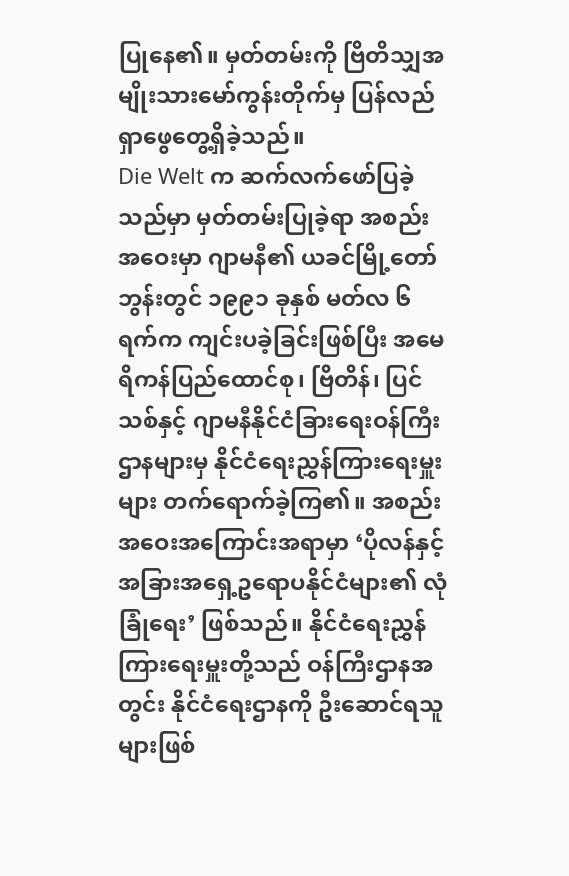ပြုနေ၏။ မှတ်တမ်းကို ဗြိတိသျှအမျိုးသားမော်ကွန်းတိုက်မှ ပြန်လည်ရှာဖွေတွေ့ရှိခဲ့သည်။
Die Welt က ဆက်လက်ဖော်ပြခဲ့သည်မှာ မှတ်တမ်းပြုခဲ့ရာ အစည်းအဝေးမှာ ဂျာမနီ၏ ယခင်မြို့တော် ဘွန်းတွင် ၁၉၉၁ ခုနှစ် မတ်လ ၆ ရက်က ကျင်းပခဲ့ခြင်းဖြစ်ပြီး အမေရိကန်ပြည်ထောင်စု၊ ဗြိတိန်၊ ပြင်သစ်နှင့် ဂျာမနီနိုင်ငံခြားရေးဝန်ကြီးဌာနများမှ နိုင်ငံရေးညွှန်ကြားရေးမှူးများ တက်ရောက်ခဲ့ကြ၏။ အစည်းအဝေးအကြောင်းအရာမှာ ‘ပိုလန်နှင့် အခြားအရှေ့ဥရောပနိုင်ငံများ၏ လုံခြုံရေး’ ဖြစ်သည်။ နိုင်ငံရေးညွှန်ကြားရေးမှူးတို့သည် ဝန်ကြီးဌာနအတွင်း နိုင်ငံရေးဌာနကို ဦးဆောင်ရသူများဖြစ်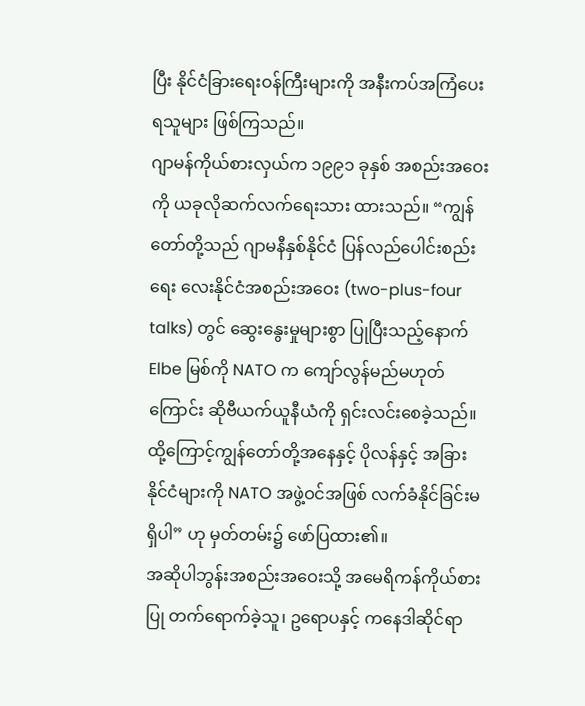ပြီး နိုင်ငံခြားရေးဝန်ကြီးများကို အနီးကပ်အကြံပေးရသူများ ဖြစ်ကြသည်။
ဂျာမန်ကိုယ်စားလှယ်က ၁၉၉၁ ခုနှစ် အစည်းအဝေးကို ယခုလိုဆက်လက်ရေးသား ထားသည်။ “ကျွန်တော်တို့သည် ဂျာမနီနှစ်နိုင်ငံ ပြန်လည်ပေါင်းစည်းရေး လေးနိုင်ငံအစည်းအဝေး (two-plus-four talks) တွင် ဆွေးနွေးမှုများစွာ ပြုပြီးသည့်နောက် Elbe မြစ်ကို NATO က ကျော်လွန်မည်မဟုတ်ကြောင်း ဆိုဗီယက်ယူနီယံကို ရှင်းလင်းစေခဲ့သည်။ ထို့ကြောင့်ကျွန်တော်တို့အနေနှင့် ပိုလန်နှင့် အခြားနိုင်ငံများကို NATO အဖွဲ့ဝင်အဖြစ် လက်ခံနိုင်ခြင်းမရှိပါ” ဟု မှတ်တမ်း၌ ဖော်ပြထား၏။
အဆိုပါဘွန်းအစည်းအဝေးသို့ အမေရိကန်ကိုယ်စားပြု တက်ရောက်ခဲ့သူ၊ ဥရောပနှင့် ကနေဒါဆိုင်ရာ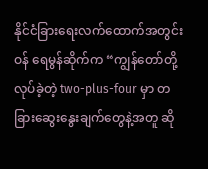နိုင်ငံခြားရေးလက်ထောက်အတွင်းဝန် ရေမွန်ဆိုက်က “ကျွန်တော်တို့ လုပ်ခဲ့တဲ့ two-plus-four မှာ တခြားဆွေးနွေးချက်တွေနဲ့အတူ ဆို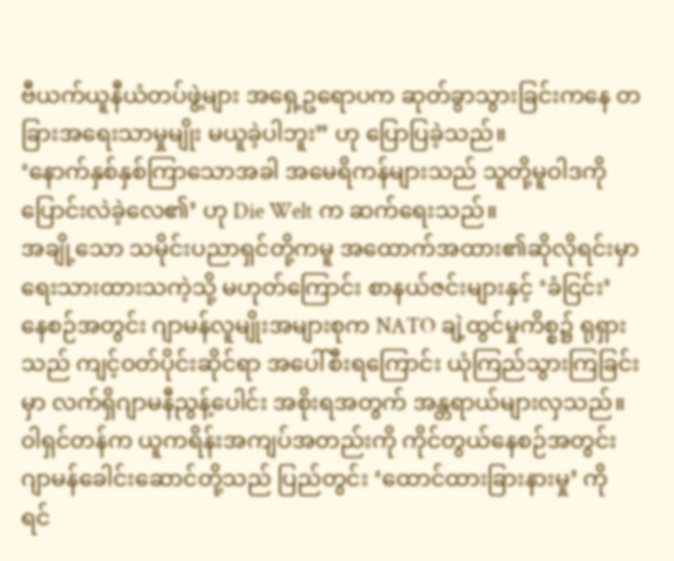ဗီယက်ယူနီယံတပ်ဖွဲ့များ အရှေ့ဥရောပက ဆုတ်ခွာသွားခြင်းကနေ တခြားအရေးသာမှုမျိုး မယူခဲ့ပါဘူး” ဟု ပြောပြခဲ့သည်။
‘နောက်နှစ်နှစ်ကြာသောအခါ အမေရိကန်များသည် သူတို့မူဝါဒကို ပြောင်းလဲခဲ့လေ၏’ ဟု Die Welt က ဆက်ရေးသည်။
အချို့သော သမိုင်းပညာရှင်တို့ကမူ အထောက်အထား၏ဆိုလိုရင်းမှာ ရေးသားထားသကဲ့သို့ မဟုတ်ကြောင်း စာနယ်ဇင်းများနှင့် ‘ခံငြင်း’ နေစဉ်အတွင်း ဂျာမန်လူမျိုးအများစုက NATO ချဲ့ထွင်မှုကိစ္စ၌ ရုရှားသည် ကျင့်ဝတ်ပိုင်းဆိုင်ရာ အပေါ်စီးရကြောင်း ယုံကြည်သွားကြခြင်းမှာ လက်ရှိဂျာမနီညွန့်ပေါင်း အစိုးရအတွက် အန္တရာယ်များလှသည်။
၀ါရှင်တန်က ယူကရိန်းအကျပ်အတည်းကို ကိုင်တွယ်နေစဉ်အတွင်း ဂျာမန်ခေါင်းဆောင်တို့သည် ပြည်တွင်း ‘ထောင်ထားခြားနားမှု’ ကို ရင်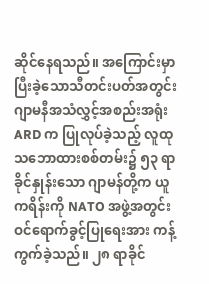ဆိုင်နေရသည်။ အကြောင်းမှာ ပြီးခဲ့သောသီတင်းပတ်အတွင်း ဂျာမနီအသံလွှင့်အစည်းအရုံး ARD က ပြုလုပ်ခဲ့သည့် လူထုသဘောထားစစ်တမ်း၌ ၅၃ ရာခိုင်နှုန်းသော ဂျာမန်တို့က ယူကရိန်းကို NATO အဖွဲ့အတွင်း ဝင်ရောက်ခွင့်ပြုရေးအား ကန့်ကွက်ခဲ့သည်။ ၂၈ ရာခိုင်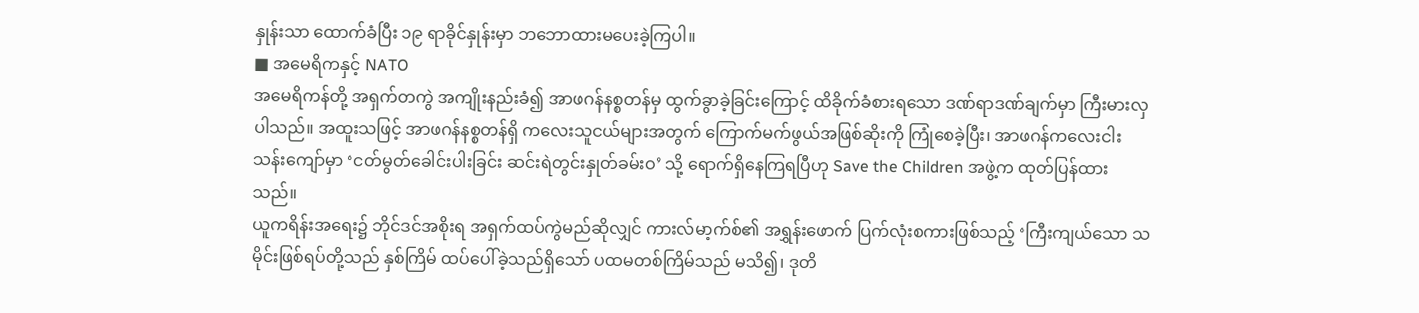နှုန်းသာ ထောက်ခံပြီး ၁၉ ရာခိုင်နှုန်းမှာ ဘဘောထားမပေးခဲ့ကြပါ။
■ အမေရိကနှင့် NATO
အမေရိကန်တို့ အရှက်တကွဲ အကျိုးနည်းခံ၍ အာဖဂန်နစ္စတန်မှ ထွက်ခွာခဲ့ခြင်းကြောင့် ထိခိုက်ခံစားရသော ဒဏ်ရာဒဏ်ချက်မှာ ကြီးမားလှပါသည်။ အထူးသဖြင့် အာဖဂန်နစ္စတန်ရှိ ကလေးသူငယ်များအတွက် ကြောက်မက်ဖွယ်အဖြစ်ဆိုးကို ကြုံစေခဲ့ပြီး၊ အာဖဂန်ကလေးငါးသန်းကျော်မှာ ‘ငတ်မွတ်ခေါင်းပါးခြင်း ဆင်းရဲတွင်းနှုတ်ခမ်းဝ’ သို့ ရောက်ရှိနေကြရပြီဟု Save the Children အဖွဲ့က ထုတ်ပြန်ထားသည်။
ယူကရိန်းအရေး၌ ဘိုင်ဒင်အစိုးရ အရှက်ထပ်ကွဲမည်ဆိုလျှင် ကားလ်မာ့က်စ်၏ အရွှန်းဖောက် ပြက်လုံးစကားဖြစ်သည့် ‘ကြီးကျယ်သော သမိုင်းဖြစ်ရပ်တို့သည် နှစ်ကြိမ် ထပ်ပေါ်ခဲ့သည်ရှိသော် ပထမတစ်ကြိမ်သည် မသိ၍၊ ဒုတိ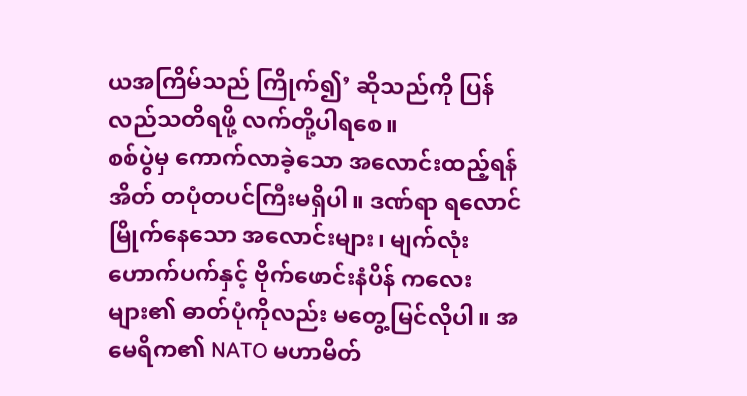ယအကြိမ်သည် ကြိုက်၍’ ဆိုသည်ကို ပြန်လည်သတိရဖို့ လက်တို့ပါရစေ။
စစ်ပွဲမှ ကောက်လာခဲ့သော အလောင်းထည့်ရန်အိတ် တပုံတပင်ကြီးမရှိပါ။ ဒဏ်ရာ ရလောင်မြိုက်နေသော အလောင်းများ၊ မျက်လုံးဟောက်ပက်နှင့် ဗိုက်ဖောင်းနံပိန် ကလေးများ၏ ဓာတ်ပုံကိုလည်း မတွေ့မြင်လိုပါ။ အမေရိက၏ NATO မဟာမိတ်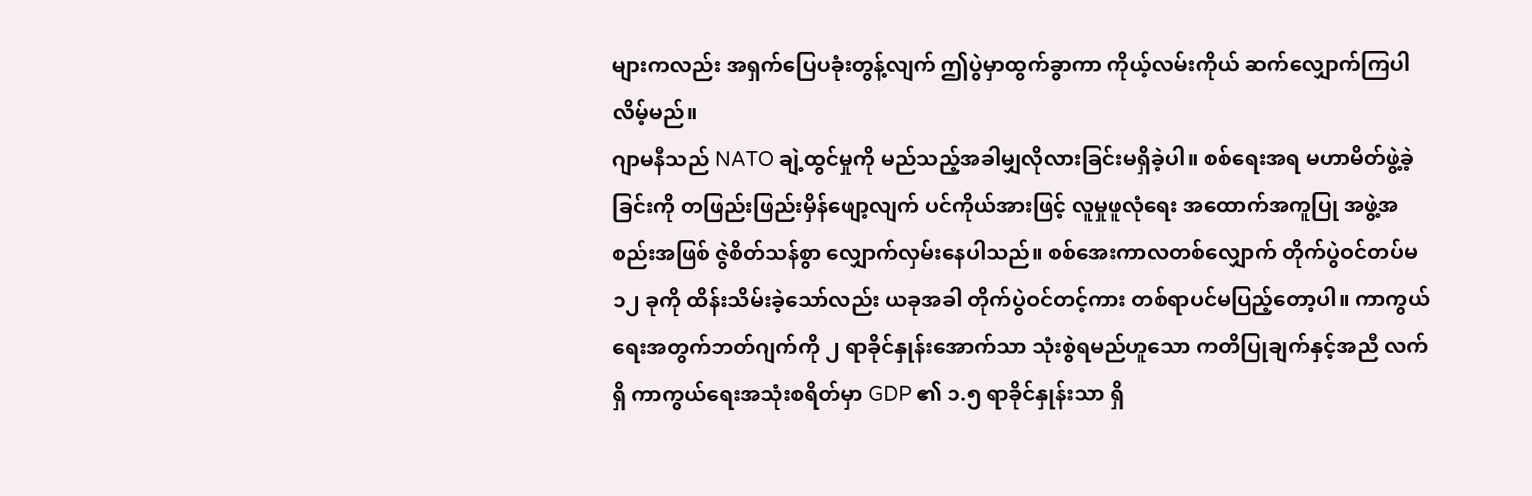များကလည်း အရှက်ပြေပခုံးတွန့်လျက် ဤပွဲမှာထွက်ခွာကာ ကိုယ့်လမ်းကိုယ် ဆက်လျှောက်ကြပါလိမ့်မည်။
ဂျာမနီသည် NATO ချဲ့ထွင်မှုကို မည်သည့်အခါမျှလိုလားခြင်းမရှိခဲ့ပါ။ စစ်ရေးအရ မဟာမိတ်ဖွဲ့ခဲ့ခြင်းကို တဖြည်းဖြည်းမှိန်ဖျော့လျက် ပင်ကိုယ်အားဖြင့် လူမှုဖူလုံရေး အထောက်အကူပြု အဖွဲ့အစည်းအဖြစ် ဇွဲစိတ်သန်စွာ လျှောက်လှမ်းနေပါသည်။ စစ်အေးကာလတစ်လျှောက် တိုက်ပွဲဝင်တပ်မ ၁၂ ခုကို ထိန်းသိမ်းခဲ့သော်လည်း ယခုအခါ တိုက်ပွဲဝင်တင့်ကား တစ်ရာပင်မပြည့်တော့ပါ။ ကာကွယ်ရေးအတွက်ဘတ်ဂျက်ကို ၂ ရာခိုင်နှုန်းအောက်သာ သုံးစွဲရမည်ဟူသော ကတိပြုချက်နှင့်အညီ လက်ရှိ ကာကွယ်ရေးအသုံးစရိတ်မှာ GDP ၏ ၁.၅ ရာခိုင်နှုန်းသာ ရှိ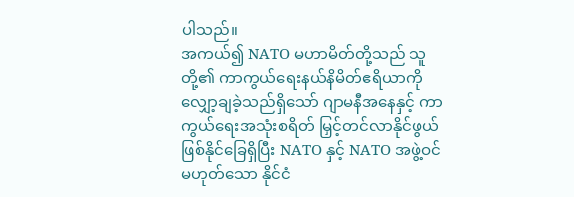ပါသည်။
အကယ်၍ NATO မဟာမိတ်တို့သည် သူတို့၏ ကာကွယ်ရေးနယ်နိမိတ်ဧရိယာကို လျှော့ချခဲ့သည်ရှိသော် ဂျာမနီအနေနှင့် ကာကွယ်ရေးအသုံးစရိတ် မြှင့်တင်လာနိုင်ဖွယ် ဖြစ်နိုင်ခြေရှိပြီး NATO နှင့် NATO အဖွဲ့ဝင်မဟုတ်သော နိုင်ငံ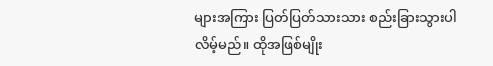များအကြား ပြတ်ပြတ်သားသား စည်းခြားသွားပါလိမ့်မည်။ ထိုအဖြစ်မျိုး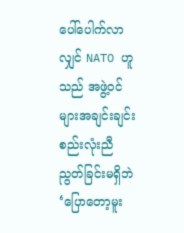ပေါ်ပေါက်လာလျှင် NATO ဟူသည် အဖွဲ့ဝင်များအချင်းချင်း စည်းလုံးညီညွတ်ခြင်းမရှိဘဲ ‘ပြောတော့မူး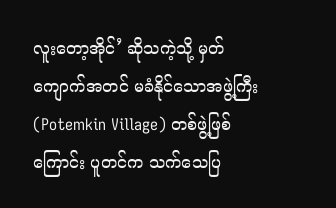လူးတော့အိုင်’ ဆိုသကဲ့သို့ မှတ်ကျောက်အတင် မခံနိုင်သောအဖွဲ့ကြီး (Potemkin Village) တစ်ဖွဲ့ဖြစ်ကြောင်း ပူတင်က သက်သေပြ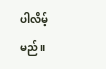ပါလိမ့်မည်။